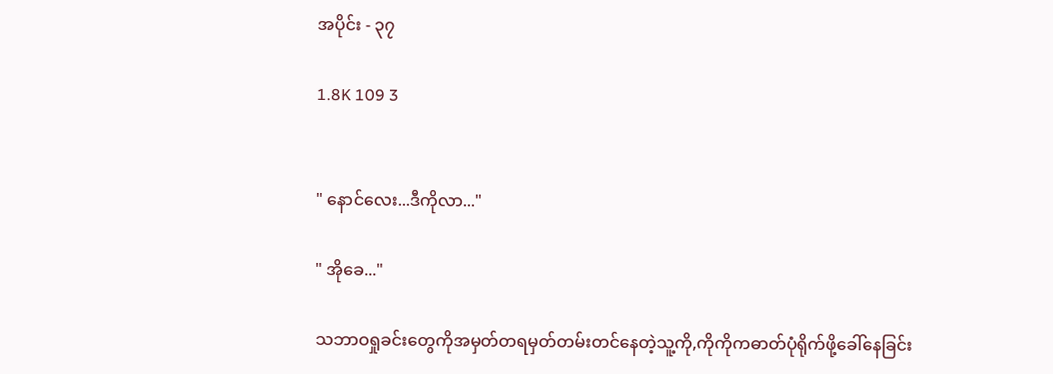အပိုင်း - ၃၇

1.8K 109 3


" နောင်လေး...ဒီကိုလာ..."

" အိုခေ..."

သဘာဝရှုခင်းတွေကိုအမှတ်တရမှတ်တမ်းတင်နေတဲ့သူ့ကို,ကိုကိုကဓာတ်ပုံရိုက်ဖို့ခေါ်နေခြင်း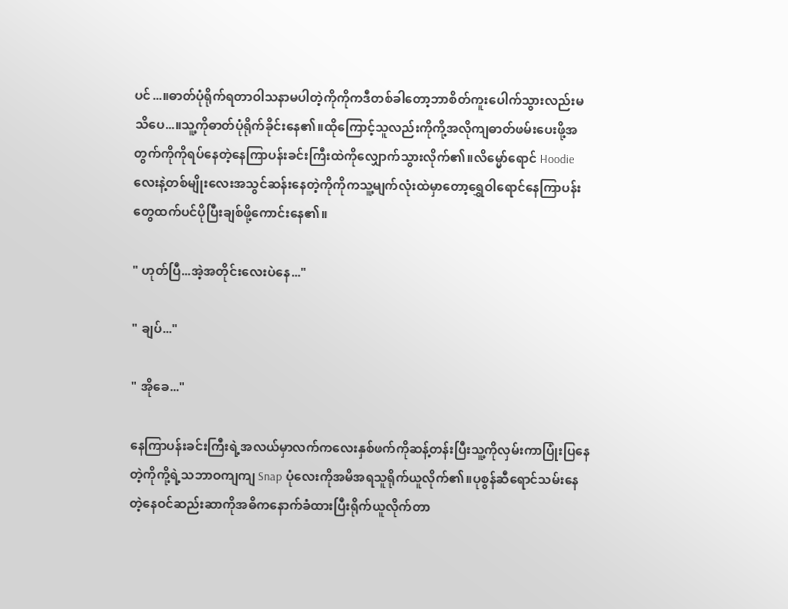ပင်...။ဓာတ်ပုံရိုက်ရတာဝါသနာမပါတဲ့ကိုကိုကဒီတစ်ခါတော့ဘာစိတ်ကူးပေါက်သွားလည်းမသိပေ...။သူ့ကိုဓာတ်ပုံရိုက်ခိုင်းနေ၏။ထိုကြောင့်သူလည်းကိုကို့အလိုကျဓာတ်ဖမ်းပေးဖို့အတွက်ကိုကိုရပ်နေတဲ့နေကြာပန်းခင်းကြီးထဲကိုလျှောက်သွားလိုက်၏။လိမ္မော်ရောင် Hoodie လေးနဲ့တစ်မျိုးလေးအသွင်ဆန်းနေတဲ့ကိုကိုကသူ့မျက်လုံးထဲမှာတော့ရွှေဝါရောင်နေကြာပန်းတွေထက်ပင်ပိုပြီးချစ်ဖို့ကောင်းနေ၏။

" ဟုတ်ပြီ...အဲ့အတိုင်းလေးပဲနေ..."

" ချပ်..."

" အိုခေ..."

နေကြာပန်းခင်းကြီးရဲ့အလယ်မှာလက်ကလေးနှစ်ဖက်ကိုဆန့်တန်းပြီးသူ့ကိုလှမ်းကာပြုံးပြနေတဲ့ကိုကို့ရဲ့သဘာဝကျကျ Snap ပုံလေးကိုအမိအရသူရိုက်ယူလိုက်၏။ပုစွန်ဆီရောင်သမ်းနေတဲ့နေဝင်ဆည်းဆာကိုအဓိကနောက်ခံထားပြီးရိုက်ယူလိုက်တာ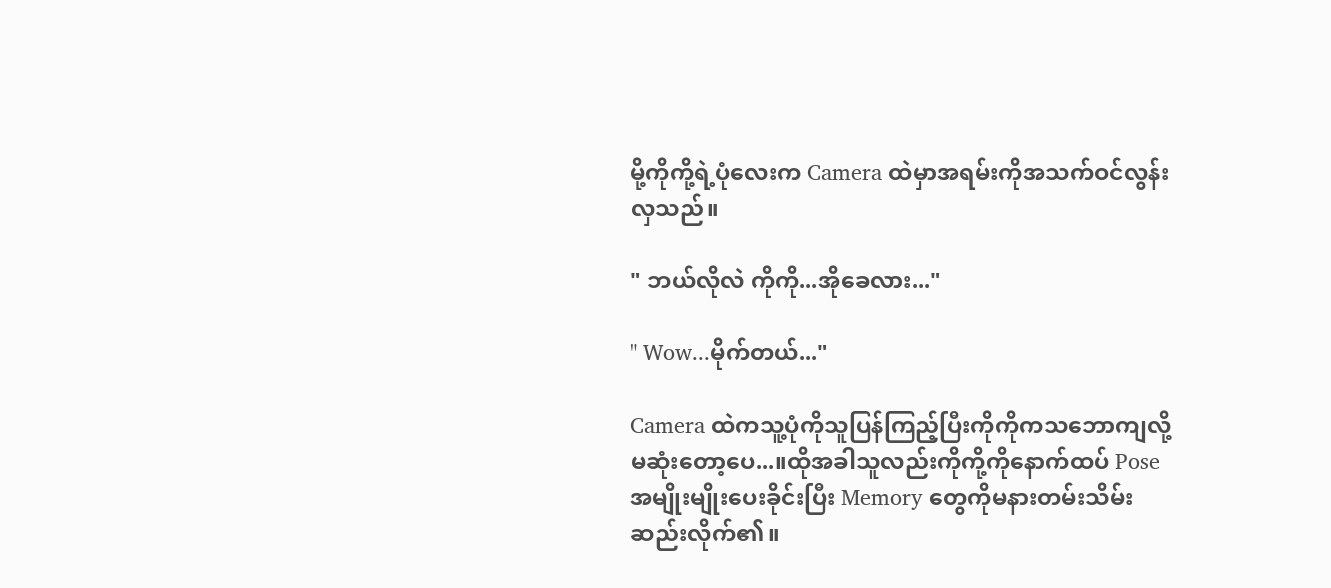မို့ကိုကို့ရဲ့ပုံလေးက Camera ထဲမှာအရမ်းကိုအသက်ဝင်လွန်းလှသည်။

" ဘယ်လိုလဲ ကိုကို...အိုခေလား..."

" Wow...မိုက်တယ်..."

Camera ထဲကသူ့ပုံကိုသူပြန်ကြည့်ပြီးကိုကိုကသဘောကျလို့မဆုံးတော့ပေ...။ထိုအခါသူလည်းကိုကို့ကိုနောက်ထပ် Pose အမျိုးမျိုးပေးခိုင်းပြီး Memory တွေကိုမနားတမ်းသိမ်းဆည်းလိုက်၏။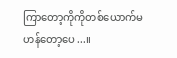ကြာတော့ကိုကိုတစ်ယောက်မဟန်တော့ပေ...။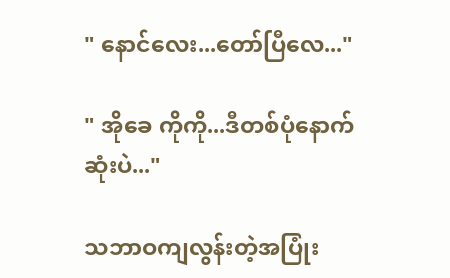" နောင်လေး...တော်ပြီလေ..."

" အိုခေ ကိုကို...ဒီတစ်ပုံနောက်ဆုံးပဲ..."

သဘာဝကျလွန်းတဲ့အပြုံး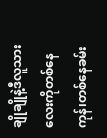ချိုချိုနဲ့ဒီလူသားလေးကိုတစ်နေကုန်၊တစ်နေခမ်း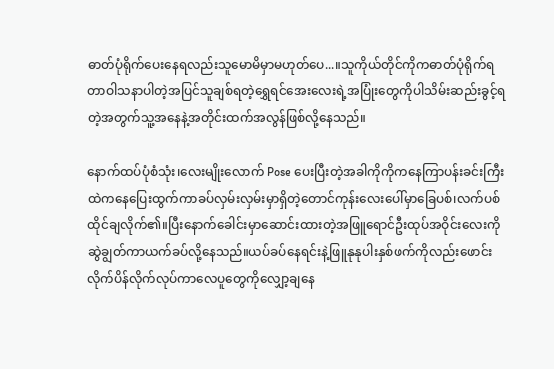ဓာတ်ပုံရိုက်ပေးနေရလည်းသူမောမိမှာမဟုတ်ပေ...။သူကိုယ်တိုင်ကိုကဓာတ်ပုံရိုက်ရတာဝါသနာပါတဲ့အပြင်သူချစ်ရတဲ့ရွှေရင်အေးလေးရဲ့အပြုံးတွေကိုပါသိမ်းဆည်းခွင့်ရတဲ့အတွက်သူ့အနေနဲ့အတိုင်းထက်အလွန်ဖြစ်လို့နေသည်။

နောက်ထပ်ပုံစံသုံး၊လေးမျိုးလောက် Pose ပေးပြီးတဲ့အခါကိုကိုကနေကြာပန်းခင်းကြီးထဲကနေပြေးထွက်ကာခပ်လှမ်းလှမ်းမှာရှိတဲ့တောင်ကုန်းလေးပေါ်မှာခြေပစ်၊လက်ပစ်ထိုင်ချလိုက်၏။ပြီးနောက်ခေါင်းမှာဆောင်းထားတဲ့အဖြူရောင်ဦးထုပ်အဝိုင်းလေးကိုဆွဲချွတ်ကာယက်ခပ်လို့နေသည်။ယပ်ခပ်နေရင်းနဲ့ဖြူနုနုပါးနှစ်ဖက်ကိုလည်းဖောင်းလိုက်ပိန်လိုက်လုပ်ကာလေပူတွေကိုလျှော့ချနေ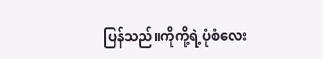ပြန်သည်။ကိုကို့ရဲ့ပုံစံလေး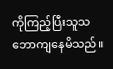ကိုကြည့်ပြီးသူသဘောကျနေမိသည်။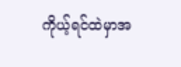ကိုယ့်ရင်ထဲမှာအ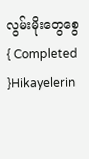လွမ်းမိုးတွေစွေ{ Completed  }Hikayelerin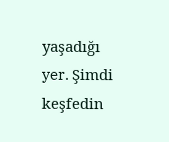yaşadığı yer. Şimdi keşfedin